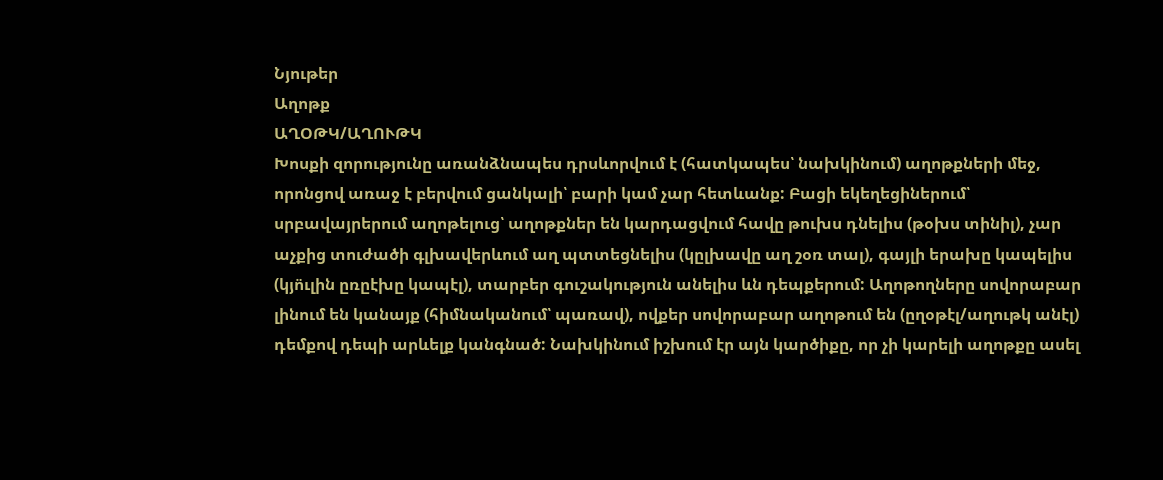Նյութեր
Աղոթք
ԱՂՕԹԿ/ԱՂՈՒԹԿ
Խոսքի զորությունը առանձնապես դրսևորվում է (հատկապես՝ նախկինում) աղոթքների մեջ, որոնցով առաջ է բերվում ցանկալի՝ բարի կամ չար հետևանք: Բացի եկեղեցիներում՝ սրբավայրերում աղոթելուց՝ աղոթքներ են կարդացվում հավը թուխս դնելիս (թօխս տինիլ), չար աչքից տուժածի գլխավերևում աղ պտտեցնելիս (կըլխավը աղ շօռ տալ), գայլի երախը կապելիս (կյո̈ւլին ըռըէխը կապէլ), տարբեր գուշակություն անելիս ևն դեպքերում: Աղոթողները սովորաբար լինում են կանայք (հիմնականում՝ պառավ), ովքեր սովորաբար աղոթում են (ըղօթէլ/աղութկ անէլ) դեմքով դեպի արևելք կանգնած: Նախկինում իշխում էր այն կարծիքը, որ չի կարելի աղոթքը ասել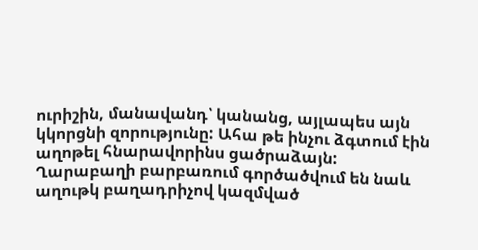ուրիշին, մանավանդ՝ կանանց, այլապես այն կկորցնի զորությունը: Ահա թե ինչու ձգտում էին աղոթել հնարավորինս ցածրաձայն:
Ղարաբաղի բարբառում գործածվում են նաև աղութկ բաղադրիչով կազմված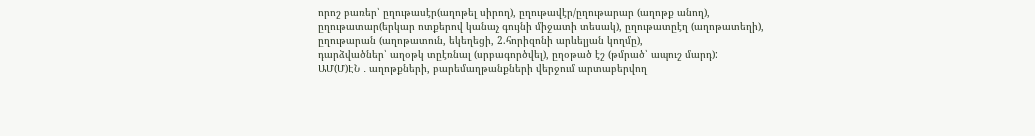որոշ բառեր՝ ըղութասէր(աղոթել սիրող), ըղութավէր/ըղութարար (աղոթք անող), ըղութատար(երկար ոտքերով կանաչ գույնի միջատի տեսակ), ըղութատըէղ (աղոթատեղի), ըղութարան (աղոթատուն, եկեղեցի, 2.հորիզոնի արևելյան կողմը),
դարձվածներ՝ աղօթկ տըէռնալ (սրբագործվել), ըղօթած էշ (թմրած՝ ապուշ մարդ):
ԱՄ(Մ)ԷՆ ․ աղոթքների, բարեմաղթանքների վերջում արտաբերվող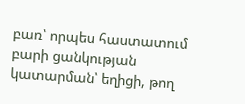բառ՝ որպես հաստատում բարի ցանկության կատարման՝ եղիցի, թող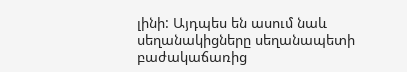լինի: Այդպես են ասում նաև սեղանակիցները սեղանապետի բաժակաճառից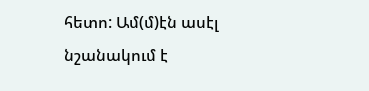հետո: Ամ(մ)էն ասէլ նշանակում է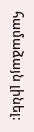համաձայն լինել: